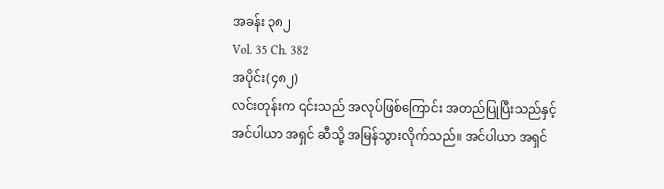အခန်း ၃၈၂
Vol. 35 Ch. 382
အပိုင်း(၄၈၂)
လင်းတုန်းက ၎င်းသည် အလုပ်ဖြစ်ကြောင်း အတည်ပြုပြီးသည်နှင့် အင်ပါယာ အရှင် ဆီသို့ အမြန်သွားလိုက်သည်။ အင်ပါယာ အရှင်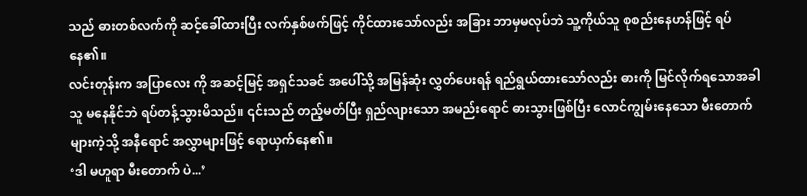သည် ဓားတစ်လက်ကို ဆင့်ခေါ်ထားပြီး လက်နှစ်ဖက်ဖြင့် ကိုင်ထားသော်လည်း အခြား ဘာမှမလုပ်ဘဲ သူ့ကိုယ်သူ စုစည်းနေဟန်ဖြင့် ရပ်နေ၏။
လင်းတုန်းက အပြာလေး ကို အဆင့်မြင့် အရှင်သခင် အပေါ်သို့ အမြန်ဆုံး လွှတ်ပေးရန် ရည်ရွယ်ထားသော်လည်း ဓားကို မြင်လိုက်ရသောအခါ သူ မနေနိုင်ဘဲ ရပ်တန့်သွားမိသည်။ ၎င်းသည် တည့်မတ်ပြီး ရှည်လျားသော အမည်းရောင် ဓားသွားဖြစ်ပြီး လောင်ကျွမ်းနေသော မီးတောက်များကဲ့သို့ အနီရောင် အလွှာများဖြင့် ရောယှက်နေ၏။
‘ဒါ မဟူရာ မီးတောက် ပဲ...’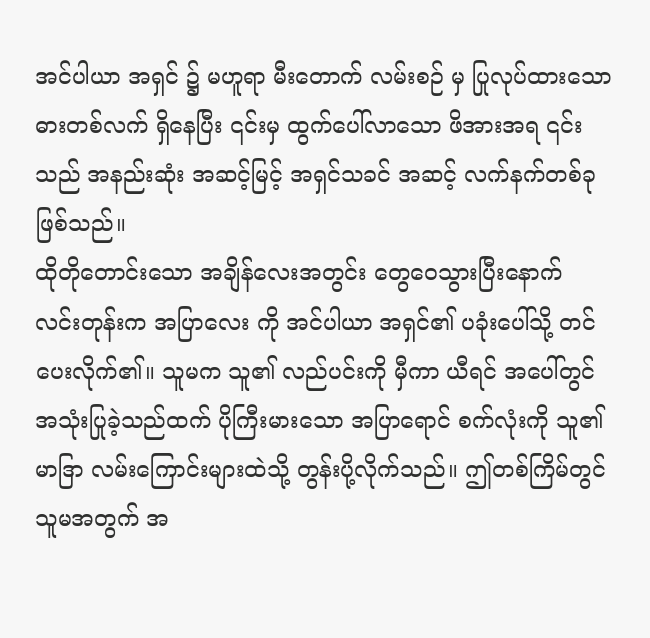အင်ပါယာ အရှင် ၌ မဟူရာ မီးတောက် လမ်းစဉ် မှ ပြုလုပ်ထားသော ဓားတစ်လက် ရှိနေပြီး ၎င်းမှ ထွက်ပေါ်လာသော ဖိအားအရ ၎င်းသည် အနည်းဆုံး အဆင့်မြင့် အရှင်သခင် အဆင့် လက်နက်တစ်ခု ဖြစ်သည်။
ထိုတိုတောင်းသော အချိန်လေးအတွင်း တွေဝေသွားပြီးနောက် လင်းတုန်းက အပြာလေး ကို အင်ပါယာ အရှင်၏ ပခုံးပေါ်သို့ တင်ပေးလိုက်၏။ သူမက သူ၏ လည်ပင်းကို မှီကာ ယီရင် အပေါ်တွင် အသုံးပြုခဲ့သည်ထက် ပိုကြီးမားသော အပြာရောင် စက်လုံးကို သူ၏ မာဒြာ လမ်းကြောင်းများထဲသို့ တွန်းပို့လိုက်သည်။ ဤတစ်ကြိမ်တွင် သူမအတွက် အ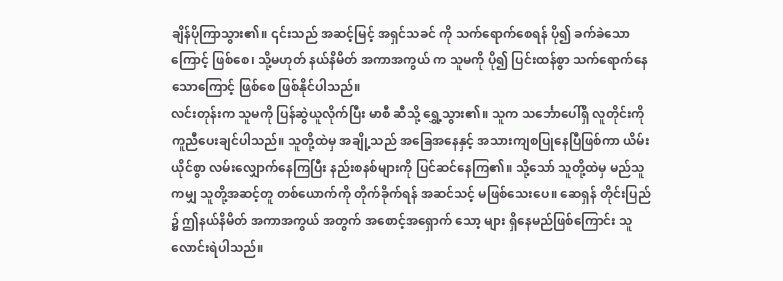ချိန်ပိုကြာသွား၏။ ၎င်းသည် အဆင့်မြင့် အရှင်သခင် ကို သက်ရောက်စေရန် ပို၍ ခက်ခဲသောကြောင့် ဖြစ်စေ၊ သို့မဟုတ် နယ်နိမိတ် အကာအကွယ် က သူမကို ပို၍ ပြင်းထန်စွာ သက်ရောက်နေသောကြောင့် ဖြစ်စေ ဖြစ်နိုင်ပါသည်။
လင်းတုန်းက သူမကို ပြန်ဆွဲယူလိုက်ပြီး မာစီ ဆီသို့ ရွှေ့သွား၏။ သူက သင်္ဘောပေါ်ရှိ လူတိုင်းကို ကူညီပေးချင်ပါသည်။ သူတို့ထဲမှ အချို့သည် အခြေအနေနှင့် အသားကျစပြုနေပြီဖြစ်ကာ ယိမ်းယိုင်စွာ လမ်းလျှောက်နေကြပြီး နည်းစနစ်များကို ပြင်ဆင်နေကြ၏။ သို့သော် သူတို့ထဲမှ မည်သူကမျှ သူတို့အဆင့်တူ တစ်ယောက်ကို တိုက်ခိုက်ရန် အဆင်သင့် မဖြစ်သေးပေ။ ဆေရှန် တိုင်းပြည် ၌ ဤနယ်နိမိတ် အကာအကွယ် အတွက် အစောင့်အရှောက် သော့ များ ရှိနေမည်ဖြစ်ကြောင်း သူ လောင်းရဲပါသည်။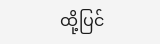ထို့ပြင်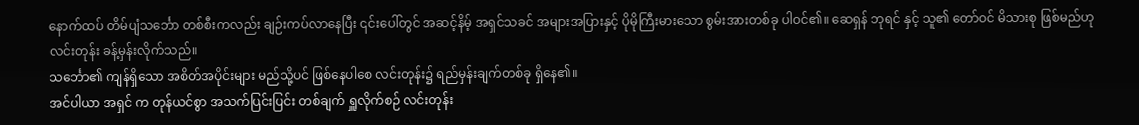နောက်ထပ် တိမ်ပျံသင်္ဘော တစ်စီးကလည်း ချဉ်းကပ်လာနေပြီး ၎င်းပေါ်တွင် အဆင့်နိမ့် အရှင်သခင် အများအပြားနှင့် ပိုမိုကြီးမားသော စွမ်းအားတစ်ခု ပါဝင်၏။ ဆေရှန် ဘုရင် နှင့် သူ၏ တော်ဝင် မိသားစု ဖြစ်မည်ဟု လင်းတုန်း ခန့်မှန်းလိုက်သည်။
သင်္ဘော၏ ကျန်ရှိသော အစိတ်အပိုင်းများ မည်သို့ပင် ဖြစ်နေပါစေ လင်းတုန်း၌ ရည်မှန်းချက်တစ်ခု ရှိနေ၏။
အင်ပါယာ အရှင် က တုန်ယင်စွာ အသက်ပြင်းပြင်း တစ်ချက် ရှူလိုက်စဉ် လင်းတုန်း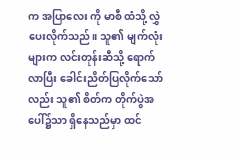က အပြာလေး ကို မာစီ ထံသို့ လွှဲပေးလိုက်သည်။ သူ၏ မျက်လုံးများက လင်းတုန်းဆီသို့ ရောက်လာပြီး ခေါင်းညိတ်ပြလိုက်သော်လည်း သူ၏ စိတ်က တိုက်ပွဲအပေါ်၌သာ ရှိနေသည်မှာ ထင်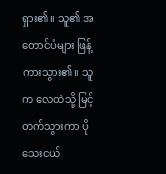ရှား၏။ သူ၏ အတောင်ပံများ ဖြန့်ကားသွား၏။ သူက လေထဲသို့ မြင့်တက်သွားကာ ပိုသေးငယ်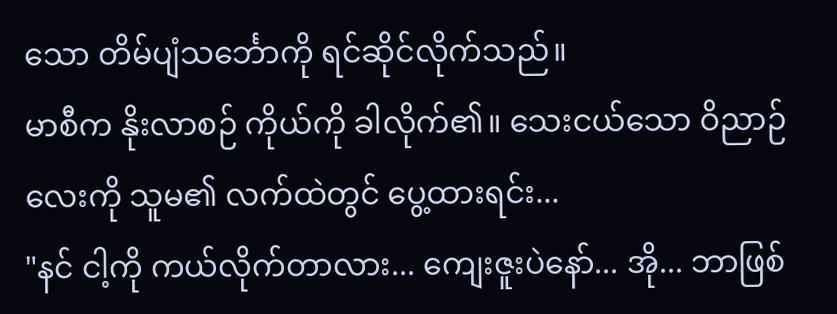သော တိမ်ပျံသင်္ဘောကို ရင်ဆိုင်လိုက်သည်။
မာစီက နိုးလာစဉ် ကိုယ်ကို ခါလိုက်၏။ သေးငယ်သော ဝိညာဉ်လေးကို သူမ၏ လက်ထဲတွင် ပွေ့ထားရင်း...
"နင် ငါ့ကို ကယ်လိုက်တာလား... ကျေးဇူးပဲနော်... အို... ဘာဖြစ်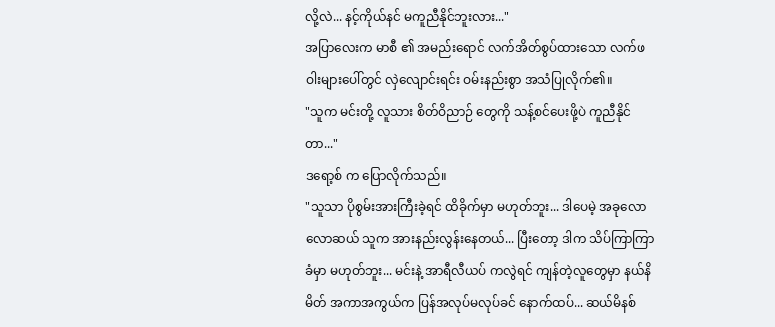လို့လဲ... နင့်ကိုယ်နင် မကူညီနိုင်ဘူးလား..."
အပြာလေးက မာစီ ၏ အမည်းရောင် လက်အိတ်စွပ်ထားသော လက်ဖဝါးများပေါ်တွင် လှဲလျောင်းရင်း ဝမ်းနည်းစွာ အသံပြုလိုက်၏။
"သူက မင်းတို့ လူသား စိတ်ဝိညာဉ် တွေကို သန့်စင်ပေးဖို့ပဲ ကူညီနိုင်တာ..."
ဒရော့စ် က ပြောလိုက်သည်။
"သူသာ ပိုစွမ်းအားကြီးခဲ့ရင် ထိခိုက်မှာ မဟုတ်ဘူး... ဒါပေမဲ့ အခုလောလောဆယ် သူက အားနည်းလွန်းနေတယ်... ပြီးတော့ ဒါက သိပ်ကြာကြာခံမှာ မဟုတ်ဘူး... မင်းနဲ့ အာရီလီယပ် ကလွဲရင် ကျန်တဲ့လူတွေမှာ နယ်နိမိတ် အကာအကွယ်က ပြန်အလုပ်မလုပ်ခင် နောက်ထပ်... ဆယ်မိနစ်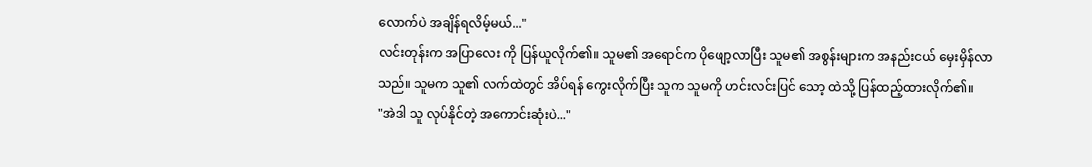လောက်ပဲ အချိန်ရလိမ့်မယ်..."
လင်းတုန်းက အပြာလေး ကို ပြန်ယူလိုက်၏။ သူမ၏ အရောင်က ပိုဖျော့လာပြီး သူမ၏ အစွန်းများက အနည်းငယ် မှေးမှိန်လာသည်။ သူမက သူ၏ လက်ထဲတွင် အိပ်ရန် ကွေးလိုက်ပြီး သူက သူမကို ဟင်းလင်းပြင် သော့ ထဲသို့ ပြန်ထည့်ထားလိုက်၏။
"အဲဒါ သူ လုပ်နိုင်တဲ့ အကောင်းဆုံးပဲ..."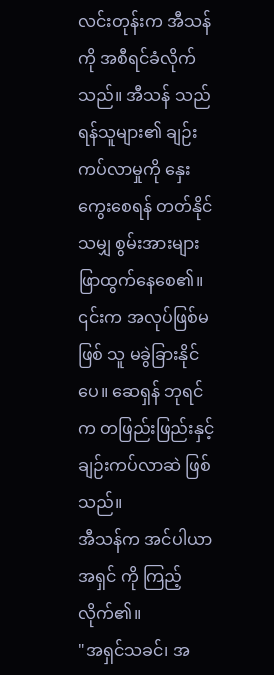လင်းတုန်းက အီသန် ကို အစီရင်ခံလိုက်သည်။ အီသန် သည် ရန်သူများ၏ ချဉ်းကပ်လာမှုကို နှေးကွေးစေရန် တတ်နိုင်သမျှ စွမ်းအားများ ဖြာထွက်နေစေ၏။ ၎င်းက အလုပ်ဖြစ်မဖြစ် သူ မခွဲခြားနိုင်ပေ။ ဆေရှန် ဘုရင် က တဖြည်းဖြည်းနှင့် ချဉ်းကပ်လာဆဲ ဖြစ်သည်။
အီသန်က အင်ပါယာ အရှင် ကို ကြည့်လိုက်၏။
"အရှင်သခင်၊ အ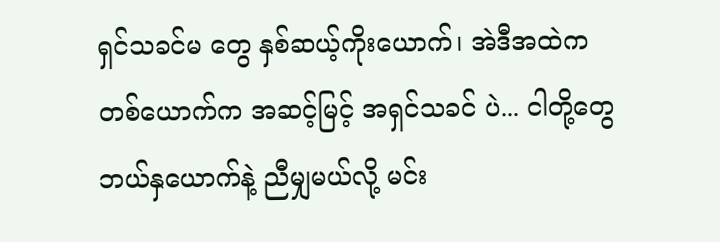ရှင်သခင်မ တွေ နှစ်ဆယ့်ကိုးယောက်၊ အဲဒီအထဲက တစ်ယောက်က အဆင့်မြင့် အရှင်သခင် ပဲ... ငါတို့တွေ ဘယ်နှယောက်နဲ့ ညီမျှမယ်လို့ မင်း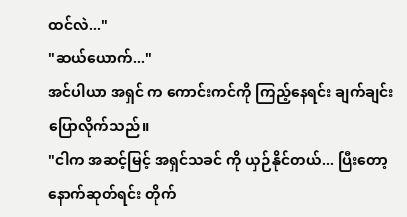ထင်လဲ..."
"ဆယ်ယောက်..."
အင်ပါယာ အရှင် က ကောင်းကင်ကို ကြည့်နေရင်း ချက်ချင်း ပြောလိုက်သည်။
"ငါက အဆင့်မြင့် အရှင်သခင် ကို ယှဉ်နိုင်တယ်... ပြီးတော့ နောက်ဆုတ်ရင်း တိုက်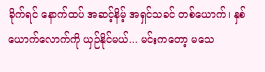ခိုက်ရင် နောက်ထပ် အဆင့်နိမ့် အရှင်သခင် တစ်ယောက်၊ နှစ်ယောက်လောက်ကို ယှဉ်နိုင်မယ်... မင်းကတော့ မသေ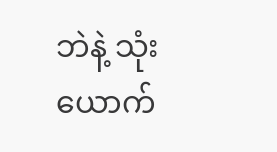ဘဲနဲ့ သုံးယောက်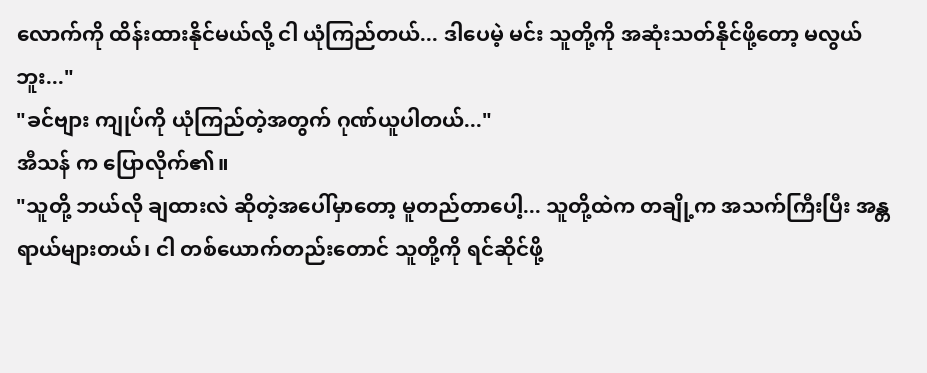လောက်ကို ထိန်းထားနိုင်မယ်လို့ ငါ ယုံကြည်တယ်... ဒါပေမဲ့ မင်း သူတို့ကို အဆုံးသတ်နိုင်ဖို့တော့ မလွယ်ဘူး..."
"ခင်ဗျား ကျုပ်ကို ယုံကြည်တဲ့အတွက် ဂုဏ်ယူပါတယ်..."
အီသန် က ပြောလိုက်၏။
"သူတို့ ဘယ်လို ချထားလဲ ဆိုတဲ့အပေါ်မှာတော့ မူတည်တာပေါ့... သူတို့ထဲက တချို့က အသက်ကြီးပြီး အန္တရာယ်များတယ်၊ ငါ တစ်ယောက်တည်းတောင် သူတို့ကို ရင်ဆိုင်ဖို့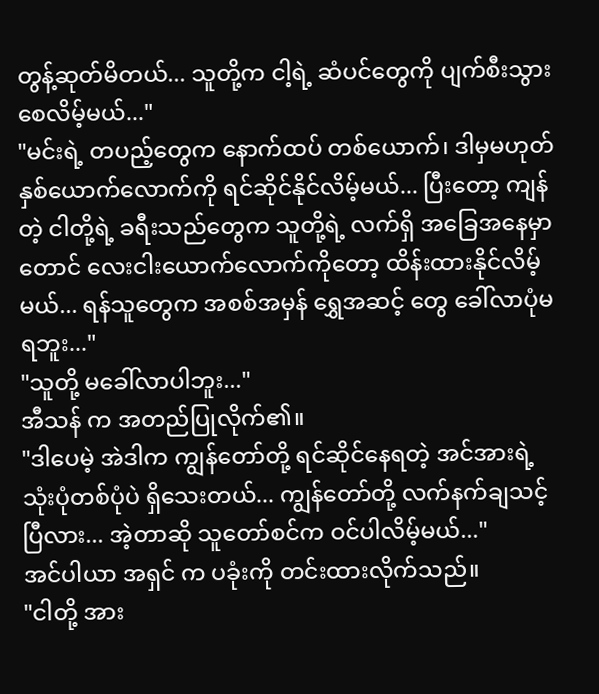တွန့်ဆုတ်မိတယ်... သူတို့က ငါ့ရဲ့ ဆံပင်တွေကို ပျက်စီးသွားစေလိမ့်မယ်..."
"မင်းရဲ့ တပည့်တွေက နောက်ထပ် တစ်ယောက်၊ ဒါမှမဟုတ် နှစ်ယောက်လောက်ကို ရင်ဆိုင်နိုင်လိမ့်မယ်... ပြီးတော့ ကျန်တဲ့ ငါတို့ရဲ့ ခရီးသည်တွေက သူတို့ရဲ့ လက်ရှိ အခြေအနေမှာတောင် လေးငါးယောက်လောက်ကိုတော့ ထိန်းထားနိုင်လိမ့်မယ်... ရန်သူတွေက အစစ်အမှန် ရွှေအဆင့် တွေ ခေါ်လာပုံမရဘူး..."
"သူတို့ မခေါ်လာပါဘူး..."
အီသန် က အတည်ပြုလိုက်၏။
"ဒါပေမဲ့ အဲဒါက ကျွန်တော်တို့ ရင်ဆိုင်နေရတဲ့ အင်အားရဲ့ သုံးပုံတစ်ပုံပဲ ရှိသေးတယ်... ကျွန်တော်တို့ လက်နက်ချသင့်ပြီလား... အဲ့တာဆို သူတော်စင်က ဝင်ပါလိမ့်မယ်..."
အင်ပါယာ အရှင် က ပခုံးကို တင်းထားလိုက်သည်။
"ငါတို့ အား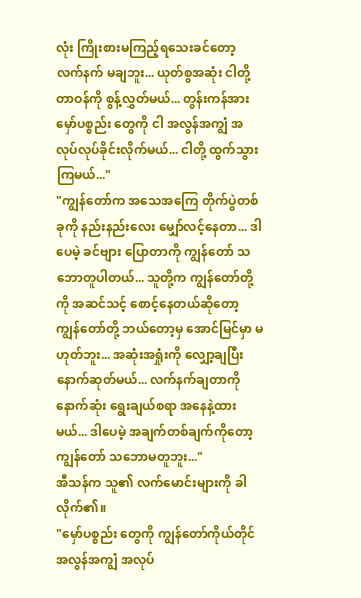လုံး ကြိုးစားမကြည့်ရသေးခင်တော့ လက်နက် မချဘူး... ယုတ်စွအဆုံး ငါတို့ တာဝန်ကို စွန့်လွှတ်မယ်... တွန်းကန်အား မှော်ပစ္စည်း တွေကို ငါ အလွန်အကျွံ အလုပ်လုပ်ခိုင်းလိုက်မယ်... ငါတို့ ထွက်သွားကြမယ်..."
"ကျွန်တော်က အသေအကြေ တိုက်ပွဲတစ်ခုကို နည်းနည်းလေး မျှော်လင့်နေတာ... ဒါပေမဲ့ ခင်ဗျား ပြောတာကို ကျွန်တော် သဘောတူပါတယ်... သူတို့က ကျွန်တော်တို့ကို အဆင်သင့် စောင့်နေတယ်ဆိုတော့ ကျွန်တော်တို့ ဘယ်တော့မှ အောင်မြင်မှာ မဟုတ်ဘူး... အဆုံးအရှုံးကို လျှော့ချပြီး နောက်ဆုတ်မယ်... လက်နက်ချတာကို နောက်ဆုံး ရွေးချယ်စရာ အနေနဲ့ထားမယ်... ဒါပေမဲ့ အချက်တစ်ချက်ကိုတော့ ကျွန်တော် သဘောမတူဘူး..."
အီသန်က သူ၏ လက်မောင်းများကို ခါလိုက်၏။
"မှော်ပစ္စည်း တွေကို ကျွန်တော်ကိုယ်တိုင် အလွန်အကျွံ အလုပ်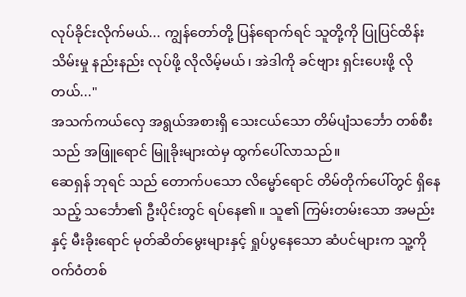လုပ်ခိုင်းလိုက်မယ်... ကျွန်တော်တို့ ပြန်ရောက်ရင် သူတို့ကို ပြုပြင်ထိန်းသိမ်းမှု နည်းနည်း လုပ်ဖို့ လိုလိမ့်မယ်၊ အဲဒါကို ခင်ဗျား ရှင်းပေးဖို့ လိုတယ်..."
အသက်ကယ်လှေ အရွယ်အစားရှိ သေးငယ်သော တိမ်ပျံသင်္ဘော တစ်စီးသည် အဖြူရောင် မြူခိုးများထဲမှ ထွက်ပေါ်လာသည်။
ဆေရှန် ဘုရင် သည် တောက်ပသော လိမ္မော်ရောင် တိမ်တိုက်ပေါ်တွင် ရှိနေသည့် သင်္ဘော၏ ဦးပိုင်းတွင် ရပ်နေ၏။ သူ၏ ကြမ်းတမ်းသော အမည်းနှင့် မီးခိုးရောင် မုတ်ဆိတ်မွေးများနှင့် ရှုပ်ပွနေသော ဆံပင်များက သူ့ကို ဝက်ဝံတစ်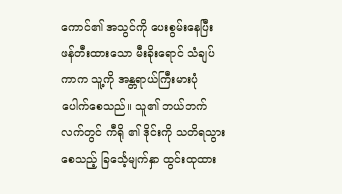ကောင်၏ အသွင်ကို ပေးစွမ်းနေပြီး ဖန်တီးထားသော မီးခိုးရောင် သံချပ်ကာက သူ့ကို အန္တရာယ်ကြီးမားပုံ ပေါက်စေသည်။ သူ၏ ဘယ်ဘက်လက်တွင် ကီရို ၏ ဒိုင်းကို သတိရသွားစေသည့် ခြင်္သေ့မျက်နှာ ထွင်းထုထား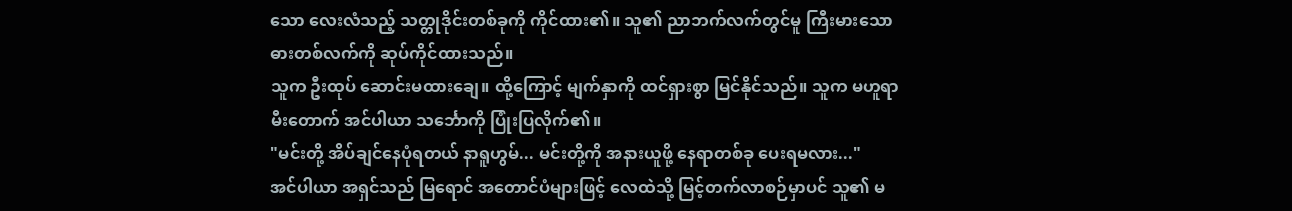သော လေးလံသည့် သတ္တုဒိုင်းတစ်ခုကို ကိုင်ထား၏။ သူ၏ ညာဘက်လက်တွင်မူ ကြီးမားသော ဓားတစ်လက်ကို ဆုပ်ကိုင်ထားသည်။
သူက ဦးထုပ် ဆောင်းမထားချေ။ ထို့ကြောင့် မျက်နှာကို ထင်ရှားစွာ မြင်နိုင်သည်။ သူက မဟူရာ မီးတောက် အင်ပါယာ သင်္ဘောကို ပြုံးပြလိုက်၏။
"မင်းတို့ အိပ်ချင်နေပုံရတယ် နာရူဟွမ်... မင်းတို့ကို အနားယူဖို့ နေရာတစ်ခု ပေးရမလား..."
အင်ပါယာ အရှင်သည် မြရောင် အတောင်ပံများဖြင့် လေထဲသို့ မြင့်တက်လာစဉ်မှာပင် သူ၏ မ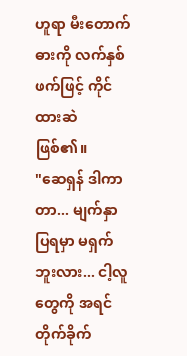ဟူရာ မီးတောက် ဓားကို လက်နှစ်ဖက်ဖြင့် ကိုင်ထားဆဲ ဖြစ်၏။
"ဆေရှန် ဒါကာတာ... မျက်နှာပြရမှာ မရှက်ဘူးလား... ငါ့လူတွေကို အရင်တိုက်ခိုက်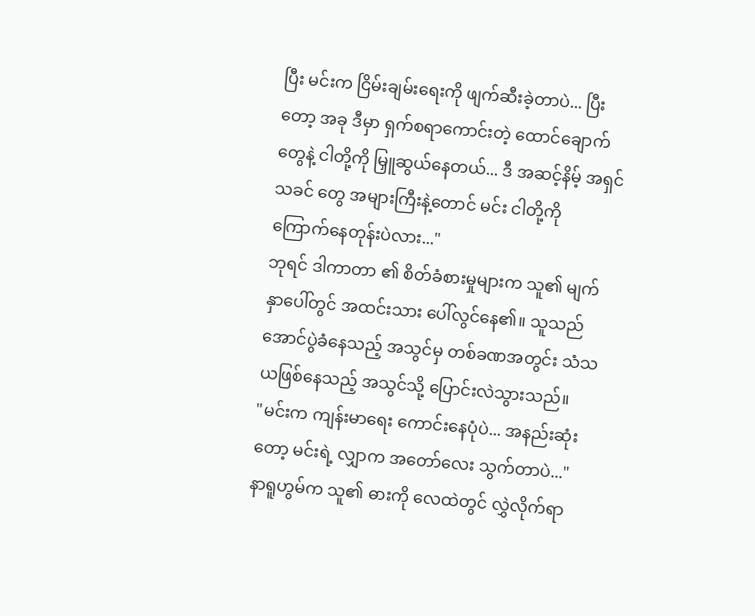ပြီး မင်းက ငြိမ်းချမ်းရေးကို ဖျက်ဆီးခဲ့တာပဲ... ပြီးတော့ အခု ဒီမှာ ရှက်စရာကောင်းတဲ့ ထောင်ချောက်တွေနဲ့ ငါတို့ကို မြှူဆွယ်နေတယ်... ဒီ အဆင့်နိမ့် အရှင်သခင် တွေ အများကြီးနဲ့တောင် မင်း ငါတို့ကို ကြောက်နေတုန်းပဲလား..."
ဘုရင် ဒါကာတာ ၏ စိတ်ခံစားမှုများက သူ၏ မျက်နှာပေါ်တွင် အထင်းသား ပေါ်လွင်နေ၏။ သူသည် အောင်ပွဲခံနေသည့် အသွင်မှ တစ်ခဏအတွင်း သံသယဖြစ်နေသည့် အသွင်သို့ ပြောင်းလဲသွားသည်။
"မင်းက ကျန်းမာရေး ကောင်းနေပုံပဲ... အနည်းဆုံးတော့ မင်းရဲ့ လျှာက အတော်လေး သွက်တာပဲ..."
နာရူဟွမ်က သူ၏ ဓားကို လေထဲတွင် လွှဲလိုက်ရာ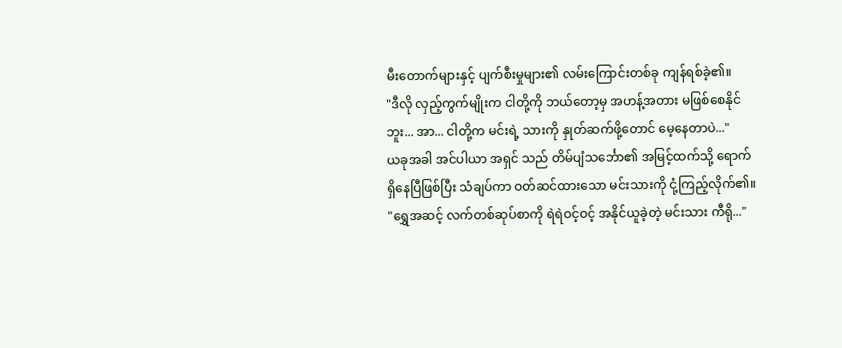မီးတောက်များနှင့် ပျက်စီးမှုများ၏ လမ်းကြောင်းတစ်ခု ကျန်ရစ်ခဲ့၏။
"ဒီလို လှည့်ကွက်မျိုးက ငါတို့ကို ဘယ်တော့မှ အဟန့်အတား မဖြစ်စေနိုင်ဘူး... အာ... ငါတို့က မင်းရဲ့ သားကို နှုတ်ဆက်ဖို့တောင် မေ့နေတာပဲ..."
ယခုအခါ အင်ပါယာ အရှင် သည် တိမ်ပျံသင်္ဘော၏ အမြင့်ထက်သို့ ရောက်ရှိနေပြီဖြစ်ပြီး သံချပ်ကာ ဝတ်ဆင်ထားသော မင်းသားကို ငုံ့ကြည့်လိုက်၏။
"ရွှေအဆင့် လက်တစ်ဆုပ်စာကို ရဲရဲဝင့်ဝင့် အနိုင်ယူခဲ့တဲ့ မင်းသား ကီရို..."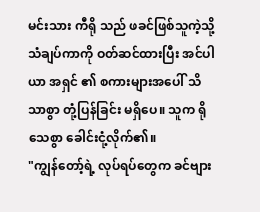မင်းသား ကီရို သည် ဖခင်ဖြစ်သူကဲ့သို့ သံချပ်ကာကို ဝတ်ဆင်ထားပြီး အင်ပါယာ အရှင် ၏ စကားများအပေါ် သိသာစွာ တုံ့ပြန်ခြင်း မရှိပေ။ သူက ရိုသေစွာ ခေါင်းငုံ့လိုက်၏။
"ကျွန်တော့်ရဲ့ လုပ်ရပ်တွေက ခင်ဗျား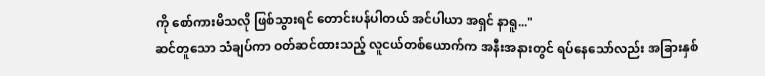ကို စော်ကားမိသလို ဖြစ်သွားရင် တောင်းပန်ပါတယ် အင်ပါယာ အရှင် နာရူ..."
ဆင်တူသော သံချပ်ကာ ဝတ်ဆင်ထားသည့် လူငယ်တစ်ယောက်က အနီးအနားတွင် ရပ်နေသော်လည်း အခြားနှစ်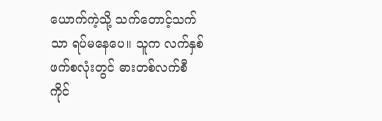ယောက်ကဲ့သို့ သက်တောင့်သက်သာ ရပ်မနေပေ။ သူက လက်နှစ်ဖက်စလုံးတွင် ဓားတစ်လက်စီ ကိုင်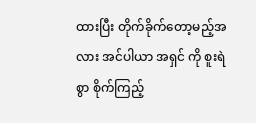ထားပြီး တိုက်ခိုက်တော့မည့်အလား အင်ပါယာ အရှင် ကို စူးရဲစွာ စိုက်ကြည့်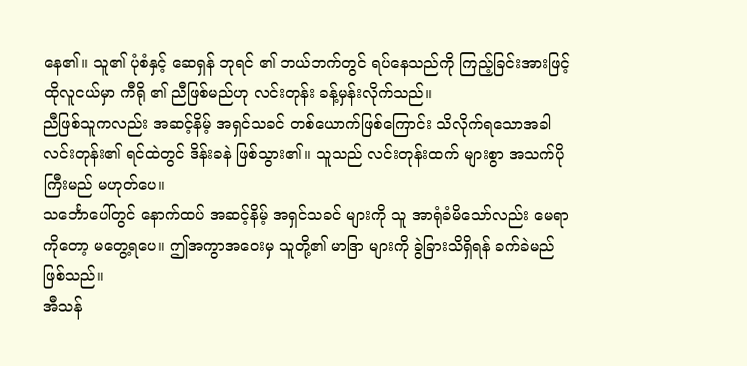နေ၏။ သူ၏ ပုံစံနှင့် ဆေရှန် ဘုရင် ၏ ဘယ်ဘက်တွင် ရပ်နေသည်ကို ကြည့်ခြင်းအားဖြင့် ထိုလူငယ်မှာ ကီရို ၏ ညီဖြစ်မည်ဟု လင်းတုန်း ခန့်မှန်းလိုက်သည်။
ညီဖြစ်သူကလည်း အဆင့်နိမ့် အရှင်သခင် တစ်ယောက်ဖြစ်ကြောင်း သိလိုက်ရသောအခါ လင်းတုန်း၏ ရင်ထဲတွင် ဒိန်းခနဲ ဖြစ်သွား၏။ သူသည် လင်းတုန်းထက် များစွာ အသက်ပိုကြီးမည် မဟုတ်ပေ။
သင်္ဘောပေါ်တွင် နောက်ထပ် အဆင့်နိမ့် အရှင်သခင် များကို သူ အာရုံခံမိသော်လည်း မေရာ ကိုတော့ မတွေ့ရပေ။ ဤအကွာအဝေးမှ သူတို့၏ မာဒြာ များကို ခွဲခြားသိရှိရန် ခက်ခဲမည် ဖြစ်သည်။
အီသန်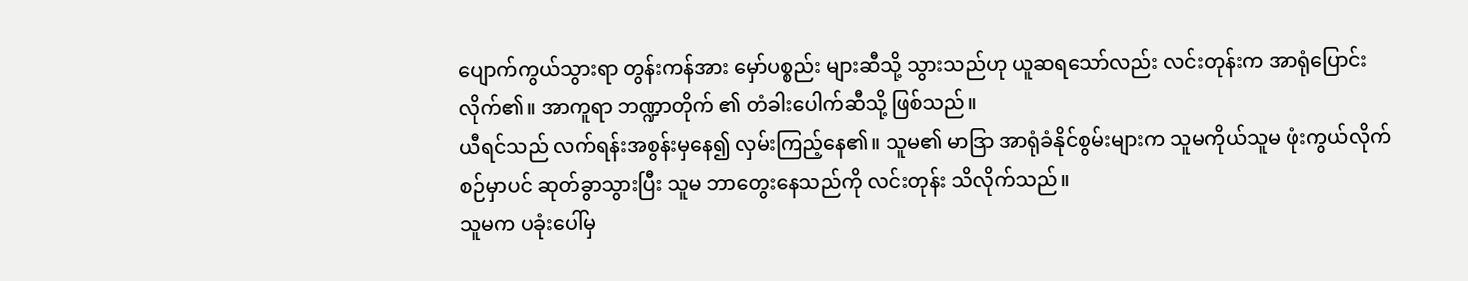ပျောက်ကွယ်သွားရာ တွန်းကန်အား မှော်ပစ္စည်း များဆီသို့ သွားသည်ဟု ယူဆရသော်လည်း လင်းတုန်းက အာရုံပြောင်းလိုက်၏။ အာကူရာ ဘဏ္ဍာတိုက် ၏ တံခါးပေါက်ဆီသို့ ဖြစ်သည်။
ယီရင်သည် လက်ရန်းအစွန်းမှနေ၍ လှမ်းကြည့်နေ၏။ သူမ၏ မာဒြာ အာရုံခံနိုင်စွမ်းများက သူမကိုယ်သူမ ဖုံးကွယ်လိုက်စဉ်မှာပင် ဆုတ်ခွာသွားပြီး သူမ ဘာတွေးနေသည်ကို လင်းတုန်း သိလိုက်သည်။
သူမက ပခုံးပေါ်မှ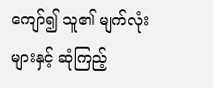ကျော်၍ သူ၏ မျက်လုံးများနှင့် ဆုံကြည့်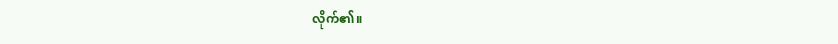လိုက်၏။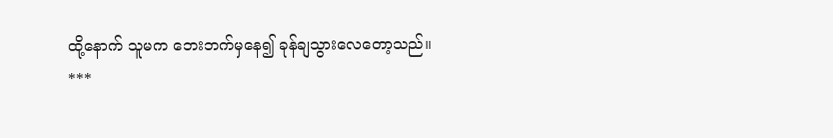ထို့နောက် သူမက ဘေးဘက်မှနေ၍ ခုန်ချသွားလေတော့သည်။
***